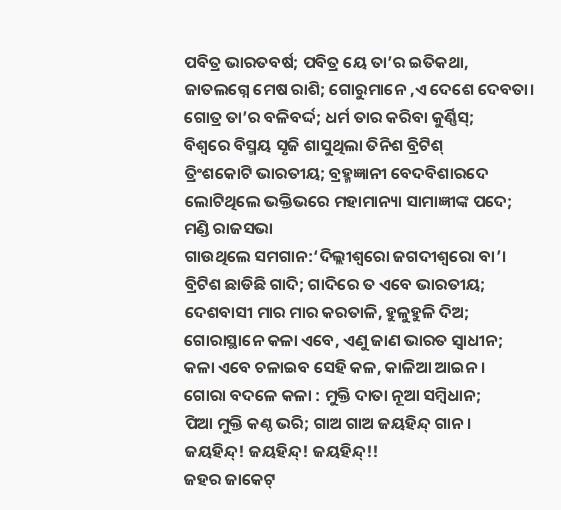ପବିତ୍ର ଭାରତବର୍ଷ; ପବିତ୍ର ୟେ ତା’ର ଇତିକଥା,
ଜାତଲଗ୍ନେ ମେଷ ରାଶି; ଗୋରୁମାନେ ,ଏ ଦେଶେ ଦେବତା।
ଗୋତ୍ର ତା’ର ବଳିବର୍ଦ୍ଦ; ଧର୍ମ ତାର କରିବା କୁର୍ଣ୍ଣିସ୍;
ବିଶ୍ବରେ ବିସ୍ମୟ ସୃଜି ଶାସୁଥିଲା ତିନିଶ ବ୍ରିଟିଶ୍
ତ୍ରିଂଶକୋଟି ଭାରତୀୟ; ବ୍ରହ୍ମଜ୍ଞାନୀ ବେଦବିଶାରଦେ
ଲୋଟିଥିଲେ ଭକ୍ତିଭରେ ମହାମାନ୍ୟା ସାମାଜ୍ଞୀଙ୍କ ପଦେ;
ମଣ୍ଡି ରାଜସଭା
ଗାଉଥିଲେ ସମଗାନ:‘ଦିଲ୍ଲୀଶ୍ବରୋ ଜଗଦୀଶ୍ବରୋ ବା’।
ବ୍ରିଟିଶ ଛାଡିଛି ଗାଦି; ଗାଦିରେ ତ ଏବେ ଭାରତୀୟ;
ଦେଶବାସୀ ମାର ମାର କରତାଳି, ହୁଳୁହୁଳି ଦିଅ;
ଗୋରାସ୍ଥାନେ କଳା ଏବେ, ଏଣୁ ଜାଣ ଭାରତ ସ୍ବାଧୀନ;
କଳା ଏବେ ଚଳାଇବ ସେହି କଳ, କାଳିଆ ଆଇନ।
ଗୋରା ବଦଳେ କଳା : ମୁକ୍ତି ଦାତା ନୂଆ ସମ୍ବିଧାନ;
ପିଆ ମୁକ୍ତି କଣ୍ଠ ଭରି; ଗାଅ ଗାଅ ଜୟହିନ୍ଦ୍ ଗାନ।
ଜୟହିନ୍ଦ୍! ଜୟହିନ୍ଦ୍! ଜୟହିନ୍ଦ୍!!
ଜହର ଜାକେଟ୍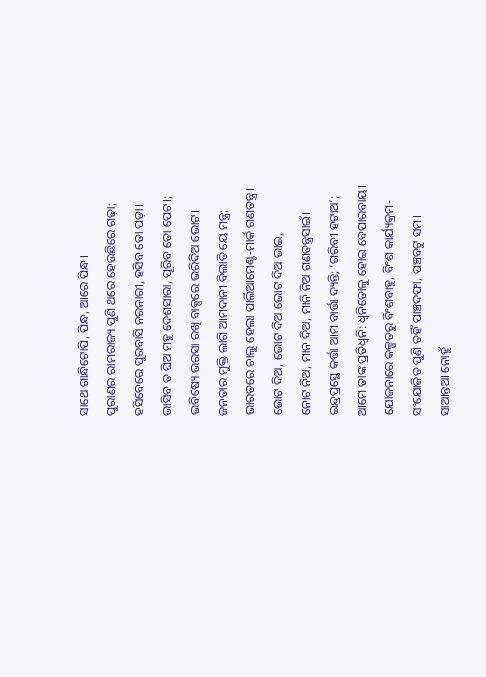ସାଥେ ଗାନ୍ଧିଟୋପି, ପିନ୍ଧ, ଆରେ ପିନ୍ଧ।
ପୁରାଣର ରାମରାଜ୍ୟ ପୁଣି ଥରେ ହେଉଛିରେ ଗଢ଼ା;
ହସିବେରେ ପୁରବାସି ନରନାରୀ, ହସିବ ତୋ ପଡ଼ା।
ଭାସିବ ତ ଘିଅ ମହୁ ଦେଶସାରା, ପୂରିବ ତୋ ପେଟ।;
ଭବିଷ୍ୟେ ଭରସା ରଖି ବାକ୍ସରେ ଭରିଦିଅ ଭୋଟ।
ଜନତାର ମୁକ୍ତି ଲାଗି ଆମଦାନୀ ବିଲାତି ୟେ ମନ୍ତ୍ର;
ଭାରତରେ ଚାଲୁ ହେଲା ପାର୍ଲିଆମେଣ୍ଟ-ମାର୍କ ଗଣତନ୍ତ୍ର।
ଭୋଟ ଦିଅ, ଭୋଟ ଦିଅ ଭୋଟ ଦିଅ ଭାଇ,
ନୋଟ ନିଅ, ମାନ ଦିଅ, ମାନି ନିଅ ଗଣତନ୍ତ୍ରସାଇଁ।
ଇନ୍ଦ୍ରପ୍ରସ୍ଥେ କର୍ତ୍ତା ଆମ ବାର୍ତ୍ତା ଦ୍ୟନ୍ତି; ‘ଗରିବୀ ହଟାଅ’;
ଆମେ ତାଙ୍କ ପ୍ରତିଧ୍ବନି: ଧ୍ବନିତୋଳୁ ହୋଇ ବେପାରବାୟ।
ଯୋଜନାରେ କଳ୍ପତରୁ ବିଂଶବାହୁ, ବିଂଶ କାର୍ଯ୍ୟକ୍ରମ-
ସଂଯୋଜିତ ପୁଣି ତହିଁ ପାଞ୍ଚଦଫା, ପଞ୍ଚବଟୁ ସମ।
ସାଆନ୍ତଆ ନୋହୁଁ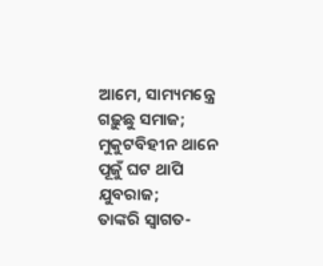ଆମେ, ସାମ୍ୟମନ୍ତ୍ରେ ଗଢ଼ୁଛୁ ସମାଜ;
ମୁକୁଟବିହୀନ ଥାନେ ପୂଜୁଁ ଘଟ ଥାପି ଯୁବରାଜ;
ତାଙ୍କରି ସ୍ବାଗତ-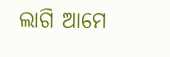ଲାଗି ଆମେ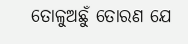ତୋଳୁଅଛୁଁ ତୋରଣ ଯେ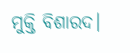ମୁକ୍ତି ବିଶାରଦ।